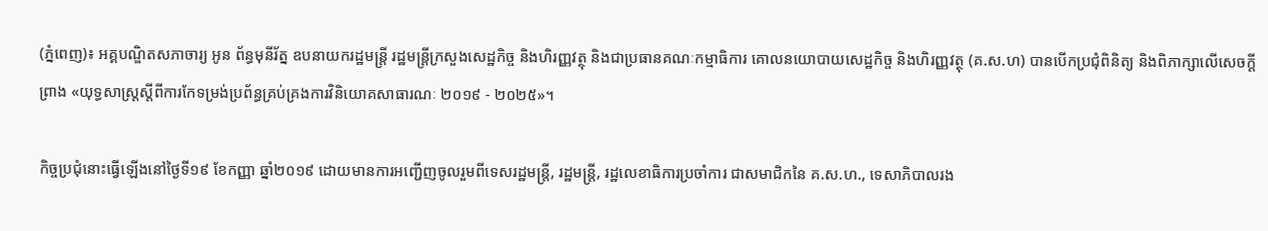(ភ្នំពេញ)៖ អគ្គបណ្ឌិតសភាចារ្យ អូន ព័ន្ធមុនីរ័ត្ន ឧបនាយករដ្ឋមន្ត្រី រដ្ឋមន្ត្រីក្រសួងសេដ្ឋកិច្ច និងហិរញ្ញវត្ថុ និងជាប្រធានគណៈកម្មាធិការ គោលនយោបាយសេដ្ឋកិច្ច និងហិរញ្ញវត្ថុ (គ.ស.ហ) បានបើកប្រជុំពិនិត្យ និងពិភាក្សាលើសេចក្តីព្រាង «យុទ្ធសាស្ត្រស្តីពីការកែទម្រង់ប្រព័ន្ធគ្រប់គ្រងការវិនិយោគសាធារណៈ ២០១៩ - ២០២៥»។

កិច្ចប្រជុំនោះធ្វើឡើងនៅថ្ងៃទី១៩ ខែកញ្ញា ឆ្នាំ២០១៩ ដោយមានការអញ្ជើញចូលរួមពីទេសរដ្ឋមន្ត្រី, រដ្ឋមន្ត្រី, រដ្ឋលេខាធិការប្រចាំការ ជាសមាជិកនៃ គ.ស.ហ., ទេសាភិបាលរង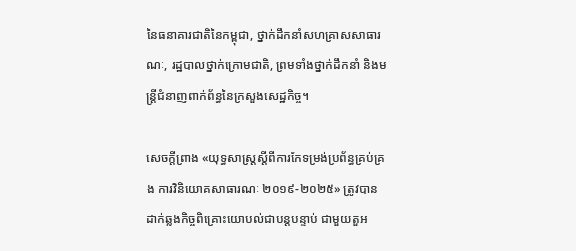នៃធនាគារជាតិនៃកម្ពុជា, ថ្នាក់ដឹកនាំសហគ្រាសសាធារណៈ, រដ្ឋបាលថ្នាក់ក្រោមជាតិ, ព្រមទាំងថ្នាក់ដឹកនាំ និងមន្ត្រីជំនាញពាក់ព័ន្ធនៃក្រសួងសេដ្ឋកិច្ច។

សេចក្តីព្រាង «យុទ្ធសាស្ត្រស្តីពីការកែទម្រង់ប្រព័ន្ធគ្រប់គ្រង ការវិនិយោគសាធារណៈ ២០១៩-២០២៥» ត្រូវបានដាក់ឆ្លងកិច្ចពិគ្រោះយោបល់ជាបន្តបន្ទាប់ ជាមួយតួអ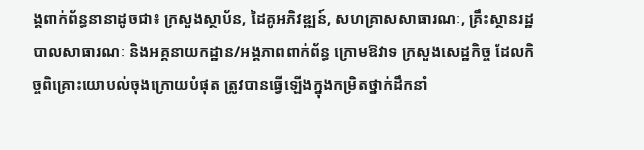ង្គពាក់ព័ន្ធនានាដូចជា៖ ក្រសួងស្ថាប័ន, ដៃគូអភិវឌ្ឍន៍, សហគ្រាសសាធារណៈ, គ្រឹះស្ថានរដ្ឋបាលសាធារណៈ និងអគ្គនាយកដ្ឋាន/អង្គភាពពាក់ព័ន្ធ ក្រោមឱវាទ ក្រសួងសេដ្ឋកិច្ច ដែលកិច្ចពិគ្រោះយោបល់ចុងក្រោយបំផុត ត្រូវបានធ្វើឡើងក្នុងកម្រិតថ្នាក់ដឹកនាំ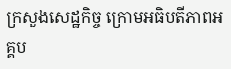ក្រសួងសេដ្ឋកិច្ច ក្រោមអធិបតីភាពអគ្គប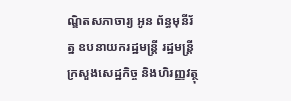ណ្ឌិតសភាចារ្យ អូន ព័ន្ធមុនីរ័ត្ន ឧបនាយករដ្ឋមន្ត្រី រដ្ឋមន្ត្រីក្រសួងសេដ្ឋកិច្ច និងហិរញ្ញវត្ថុ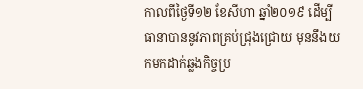កាលពីថ្ងៃទី១២ ខែសីហា ឆ្នាំ២០១៩ ដើម្បីធានាបាននូវភាពគ្រប់ជ្រុងជ្រោយ មុននឹងយកមកដាក់ឆ្លងកិច្ចប្រ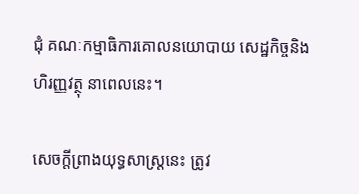ជុំ គណៈកម្មាធិការគោលនយោបាយ សេដ្ឋកិច្ចនិងហិរញ្ញវត្ថុ នាពេលនេះ។

សេចក្តីព្រាងយុទ្ធសាស្ត្រនេះ ត្រូវ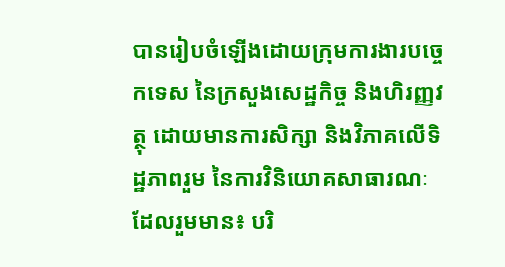បានរៀបចំឡើងដោយក្រុមការងារបច្ចេកទេស នៃក្រសួងសេដ្ឋកិច្ច និងហិរញ្ញវត្ថុ ដោយមានការសិក្សា និងវិភាគលើទិដ្ឋភាពរួម នៃការវិនិយោគសាធារណៈ ដែលរួមមាន៖ បរិ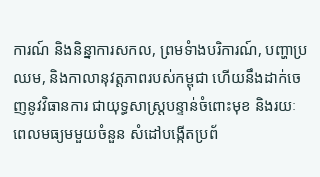ការណ៍ និងនិន្នាការសកល, ព្រមទំាងបរិការណ៍, បញ្ហាប្រឈម, និងកាលានុវត្តភាពរបស់កម្ពុជា ហើយនឹងដាក់ចេញនូវវិធានការ ជាយុទ្ធសាស្ត្របន្ទាន់ចំពោះមុខ និងរយៈពេលមធ្យមមួយចំនួន សំដៅបង្កើតប្រព័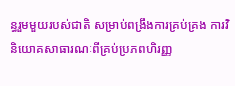ន្ធរួមមួយរបស់ជាតិ សម្រាប់ពង្រឹងការគ្រប់គ្រង ការវិនិយោគសាធារណៈពីគ្រប់ប្រភពហិរញ្ញ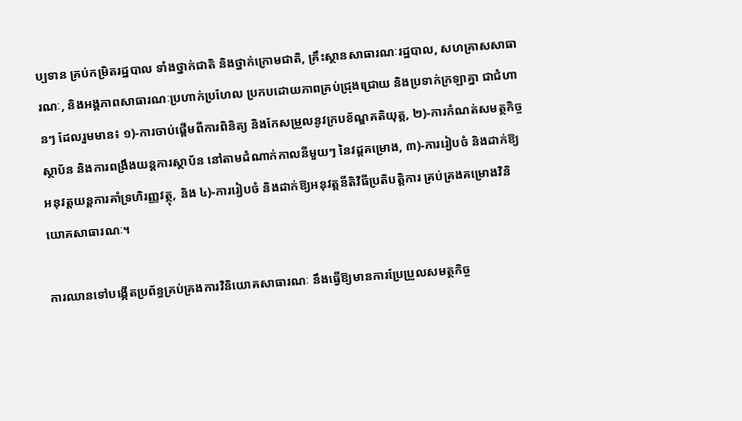ប្បទាន គ្រប់កម្រិតរដ្ឋបាល ទាំងថ្នាក់ជាតិ និងថ្នាក់ក្រោមជាតិ, គ្រឹះស្ថានសាធារណៈរដ្ឋបាល, សហគ្រាសសាធារណៈ, និងអង្គភាពសាធារណៈប្រហាក់ប្រហែល ប្រកបដោយភាពគ្រប់ជ្រុងជ្រោយ និងប្រទាក់ក្រឡាគ្នា ជាជំហានៗ ដែលរួមមាន៖ ១)-ការចាប់ផ្តើមពីការពិនិត្យ និងកែសម្រួលនូវក្របខ័ណ្ឌគតិយុត្ត, ២)-ការកំណត់សមត្ថកិច្ចស្ថាប័ន និងការពង្រឹងយន្តការស្ថាប័ន នៅតាមដំណាក់កាលនីមួយៗ នៃវដ្តគម្រោង, ៣)-ការរៀបចំ និងដាក់ឱ្យអនុវត្តយន្តការគាំទ្រហិរញ្ញវត្ថុ, និង ៤)-ការរៀបចំ និងដាក់ឱ្យអនុវត្តនីតិវិធីប្រតិបត្តិការ គ្រប់គ្រងគម្រោងវិនិយោគសាធារណៈ។

ការឈានទៅបង្កើតប្រព័ន្ធគ្រប់គ្រងការវិនិយោគសាធារណៈ នឹងធ្វើឱ្យមានការប្រែប្រួលសមត្ថកិច្ច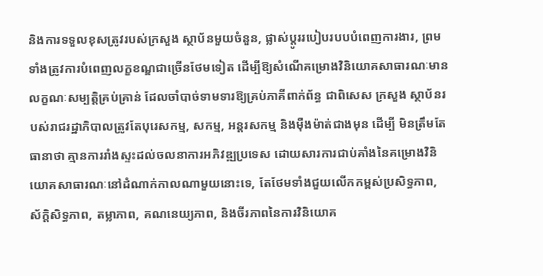និងការទទួលខុសត្រូវរបស់ក្រសួង ស្ថាប័នមួយចំនួន, ផ្លាស់ប្តូររបៀបរបបបំពេញការងារ, ព្រមទាំងត្រូវការបំពេញលក្ខខណ្ឌជាច្រើនថែមទៀត ដើម្បីឱ្យសំណើគម្រោងវិនិយោគសាធារណៈមានលក្ខណៈសម្បតិ្ដគ្រប់គ្រាន់ ដែលចាំបាច់ទាមទារឱ្យគ្រប់ភាគីពាក់ព័ន្ធ ជាពិសេស ក្រសួង ស្ថាប័នរបស់រាជរដ្ឋាភិបាលត្រូវតែបុរេសកម្ម, សកម្ម, អន្តរសកម្ម និងម៉ឺងម៉ាត់ជាងមុន ដើម្បី មិនត្រឹមតែធានាថា គ្មានការរាំងស្ទះដល់ចលនាការអភិវឌ្ឍប្រទេស ដោយសារការជាប់គាំងនៃគម្រោងវិនិយោគសាធារណៈនៅដំណាក់កាលណាមួយនោះទេ, តែថែមទាំងជួយលើកកម្ពស់ប្រសិទ្ធភាព, ស័ក្តិសិទ្ធភាព, តម្លាភាព, គណនេយ្យភាព, និងចីរភាពនៃការវិនិយោគ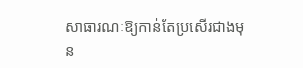សាធារណៈឱ្យកាន់តែប្រសើរជាងមុន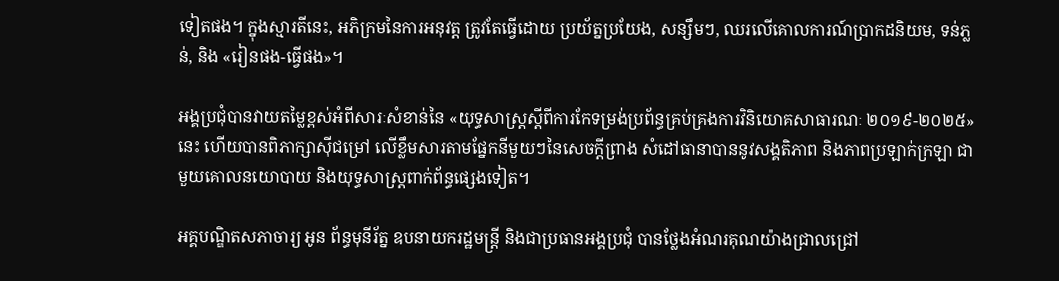ទៀតផង។ ក្នុងស្មារតីនេះ, អភិក្រមនៃការអនុវត្ត ត្រូវតែធ្វើដោយ ប្រយ័ត្នប្រយែង, សន្សឹមៗ, ឈរលើគោលការណ៍ប្រាកដនិយម, ទន់ភ្លន់, និង «រៀនផង-ធ្វើផង»។

អង្គប្រជុំបានវាយតម្លៃខ្ពស់អំពីសារៈសំខាន់នៃ «យុទ្ធសាស្ត្រស្តីពីការកែទម្រង់ប្រព័ន្ធគ្រប់គ្រងការវិនិយោគសាធារណៈ ២០១៩-២០២៥» នេះ ហើយបានពិភាក្សាស៊ីជម្រៅ លើខ្លឹមសារតាមផ្នែកនីមួយៗនៃសេចក្តីព្រាង សំដៅធានាបាននូវសង្គតិភាព និងភាពប្រឡាក់ក្រឡា ជាមួយគោលនយោបាយ និងយុទ្ធសាស្ត្រពាក់ព័ន្ធផ្សេងទៀត។

អគ្គបណ្ឌិតសភាចារ្យ អូន ព័ន្ធមុនីរ័ត្ន ឧបនាយករដ្ឋមន្រ្តី និងជាប្រធានអង្គប្រជុំ បានថ្លែងអំណរគុណយ៉ាងជ្រាលជ្រៅ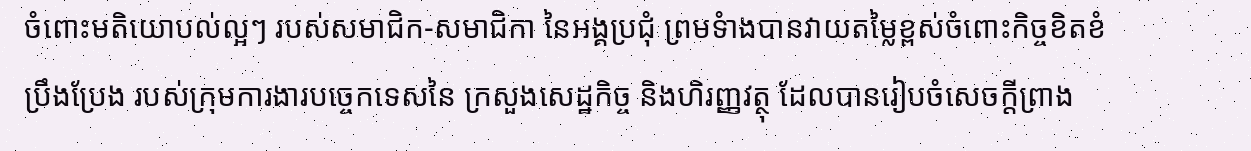ចំពោះមតិយោបល់ល្អៗ របស់សមាជិក-សមាជិកា នៃអង្គប្រជុំ ព្រមទំាងបានវាយតម្លៃខ្ពស់ចំពោះកិច្ចខិតខំប្រឹងប្រែង របស់ក្រុមការងារបច្ចេកទេសនៃ ក្រសួងសេដ្ឋកិច្ច និងហិរញ្ញវត្ថុ ដែលបានរៀបចំសេចក្តីព្រាង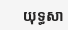យុទ្ធសា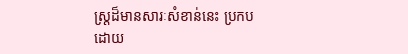ស្ត្រដ៏មានសារៈសំខាន់នេះ ប្រកបដោយ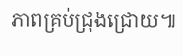ភាពគ្រប់ជ្រុងជ្រោយ៕